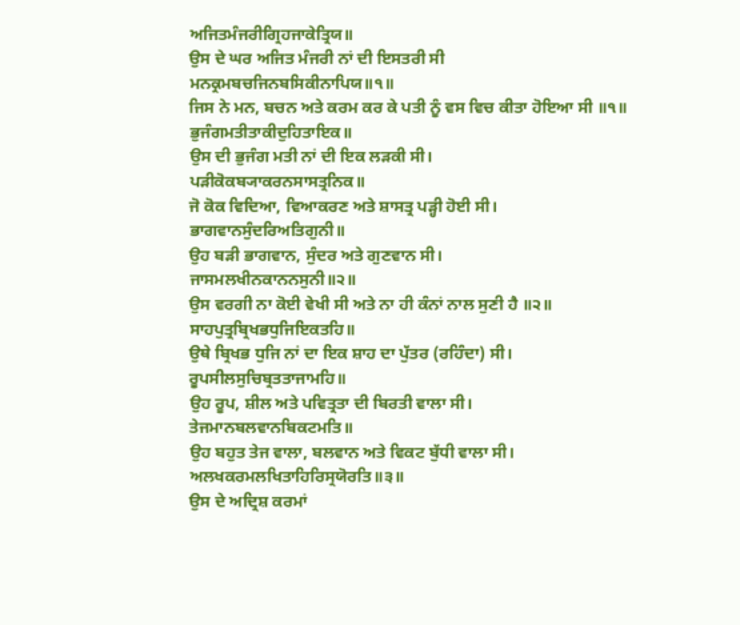ਅਜਿਤਮੰਜਰੀਗ੍ਰਿਹਜਾਕੇਤ੍ਰਿਯ॥
ਉਸ ਦੇ ਘਰ ਅਜਿਤ ਮੰਜਰੀ ਨਾਂ ਦੀ ਇਸਤਰੀ ਸੀ
ਮਨਕ੍ਰਮਬਚਜਿਨਬਸਿਕੀਨਾਪਿਯ॥੧॥
ਜਿਸ ਨੇ ਮਨ, ਬਚਨ ਅਤੇ ਕਰਮ ਕਰ ਕੇ ਪਤੀ ਨੂੰ ਵਸ ਵਿਚ ਕੀਤਾ ਹੋਇਆ ਸੀ ॥੧॥
ਭੁਜੰਗਮਤੀਤਾਕੀਦੁਹਿਤਾਇਕ॥
ਉਸ ਦੀ ਭੁਜੰਗ ਮਤੀ ਨਾਂ ਦੀ ਇਕ ਲੜਕੀ ਸੀ।
ਪੜੀਕੋਕਬ੍ਯਾਕਰਨਸਾਸਤ੍ਰਨਿਕ॥
ਜੋ ਕੋਕ ਵਿਦਿਆ, ਵਿਆਕਰਣ ਅਤੇ ਸ਼ਾਸਤ੍ਰ ਪੜ੍ਹੀ ਹੋਈ ਸੀ।
ਭਾਗਵਾਨਸੁੰਦਰਿਅਤਿਗੁਨੀ॥
ਉਹ ਬੜੀ ਭਾਗਵਾਨ, ਸੁੰਦਰ ਅਤੇ ਗੁਣਵਾਨ ਸੀ।
ਜਾਸਮਲਖੀਨਕਾਨਨਸੁਨੀ॥੨॥
ਉਸ ਵਰਗੀ ਨਾ ਕੋਈ ਵੇਖੀ ਸੀ ਅਤੇ ਨਾ ਹੀ ਕੰਨਾਂ ਨਾਲ ਸੁਣੀ ਹੈ ॥੨॥
ਸਾਹਪੁਤ੍ਰਬ੍ਰਿਖਭਧੁਜਿਇਕਤਹਿ॥
ਉਥੇ ਬ੍ਰਿਖਭ ਧੁਜਿ ਨਾਂ ਦਾ ਇਕ ਸ਼ਾਹ ਦਾ ਪੁੱਤਰ (ਰਹਿੰਦਾ) ਸੀ।
ਰੂਪਸੀਲਸੁਚਿਬ੍ਰਤਤਾਜਾਮਹਿ॥
ਉਹ ਰੂਪ, ਸ਼ੀਲ ਅਤੇ ਪਵਿਤ੍ਰਤਾ ਦੀ ਬਿਰਤੀ ਵਾਲਾ ਸੀ।
ਤੇਜਮਾਨਬਲਵਾਨਬਿਕਟਮਤਿ॥
ਉਹ ਬਹੁਤ ਤੇਜ ਵਾਲਾ, ਬਲਵਾਨ ਅਤੇ ਵਿਕਟ ਬੁੱਧੀ ਵਾਲਾ ਸੀ।
ਅਲਖਕਰਮਲਖਿਤਾਹਿਰਿਸ੍ਰਯੋਰਤਿ॥੩॥
ਉਸ ਦੇ ਅਦ੍ਰਿਸ਼ ਕਰਮਾਂ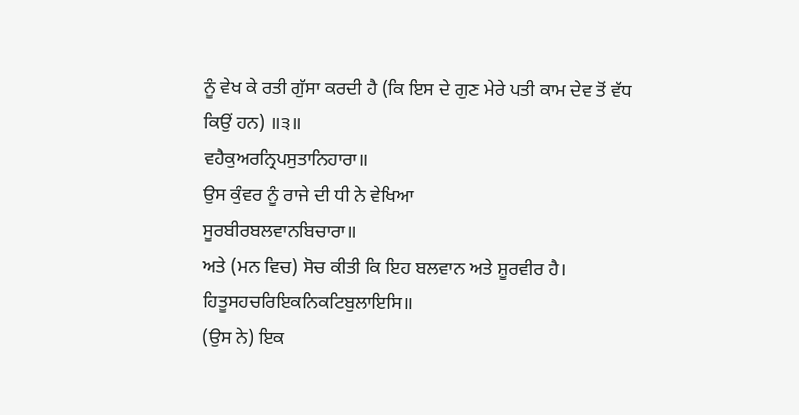ਨੂੰ ਵੇਖ ਕੇ ਰਤੀ ਗੁੱਸਾ ਕਰਦੀ ਹੈ (ਕਿ ਇਸ ਦੇ ਗੁਣ ਮੇਰੇ ਪਤੀ ਕਾਮ ਦੇਵ ਤੋਂ ਵੱਧ ਕਿਉਂ ਹਨ) ॥੩॥
ਵਹੈਕੁਅਰਨ੍ਰਿਪਸੁਤਾਨਿਹਾਰਾ॥
ਉਸ ਕੁੰਵਰ ਨੂੰ ਰਾਜੇ ਦੀ ਧੀ ਨੇ ਵੇਖਿਆ
ਸੂਰਬੀਰਬਲਵਾਨਬਿਚਾਰਾ॥
ਅਤੇ (ਮਨ ਵਿਚ) ਸੋਚ ਕੀਤੀ ਕਿ ਇਹ ਬਲਵਾਨ ਅਤੇ ਸ਼ੂਰਵੀਰ ਹੈ।
ਹਿਤੂਸਹਚਰਿਇਕਨਿਕਟਿਬੁਲਾਇਸਿ॥
(ਉਸ ਨੇ) ਇਕ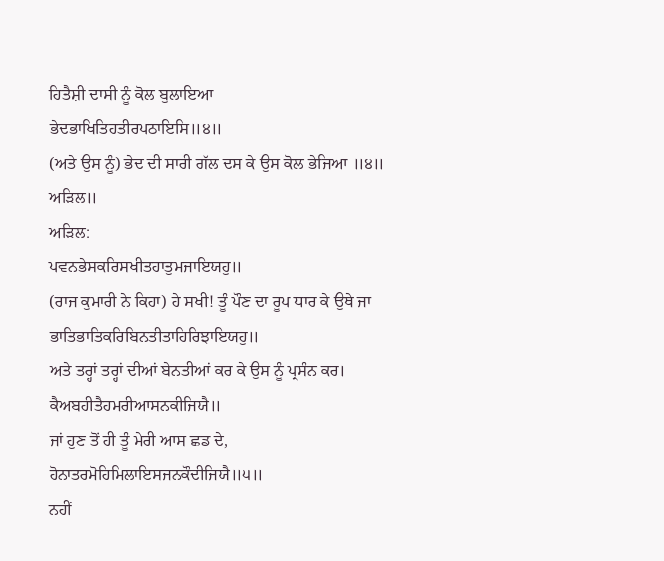ਹਿਤੈਸ਼ੀ ਦਾਸੀ ਨੂੰ ਕੋਲ ਬੁਲਾਇਆ
ਭੇਦਭਾਖਿਤਿਹਤੀਰਪਠਾਇਸਿ॥੪॥
(ਅਤੇ ਉਸ ਨੂੰ) ਭੇਦ ਦੀ ਸਾਰੀ ਗੱਲ ਦਸ ਕੇ ਉਸ ਕੋਲ ਭੇਜਿਆ ॥੪॥
ਅੜਿਲ॥
ਅੜਿਲ:
ਪਵਨਭੇਸਕਰਿਸਖੀਤਹਾਤੁਮਜਾਇਯਹੁ॥
(ਰਾਜ ਕੁਮਾਰੀ ਨੇ ਕਿਹਾ) ਹੇ ਸਖੀ! ਤੂੰ ਪੌਣ ਦਾ ਰੂਪ ਧਾਰ ਕੇ ਉਥੇ ਜਾ
ਭਾਤਿਭਾਤਿਕਰਿਬਿਨਤੀਤਾਹਿਰਿਝਾਇਯਹੁ॥
ਅਤੇ ਤਰ੍ਹਾਂ ਤਰ੍ਹਾਂ ਦੀਆਂ ਬੇਨਤੀਆਂ ਕਰ ਕੇ ਉਸ ਨੂੰ ਪ੍ਰਸੰਨ ਕਰ।
ਕੈਅਬਹੀਤੈਹਮਰੀਆਸਨਕੀਜਿਯੈ॥
ਜਾਂ ਹੁਣ ਤੋਂ ਹੀ ਤੂੰ ਮੇਰੀ ਆਸ ਛਡ ਦੇ,
ਹੋਨਾਤਰਮੋਹਿਮਿਲਾਇਸਜਨਕੌਦੀਜਿਯੈ॥੫॥
ਨਹੀਂ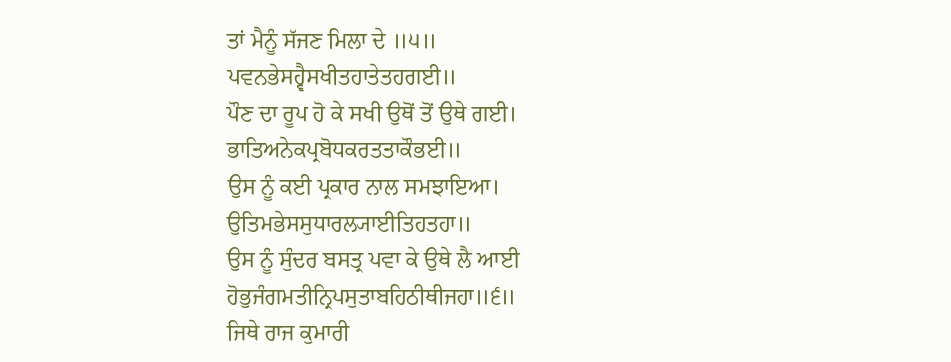ਤਾਂ ਮੈਨੂੰ ਸੱਜਣ ਮਿਲਾ ਦੇ ॥੫॥
ਪਵਨਭੇਸਹ੍ਵੈਸਖੀਤਹਾਤੇਤਹਗਈ॥
ਪੌਣ ਦਾ ਰੂਪ ਹੋ ਕੇ ਸਖੀ ਉਥੋਂ ਤੋਂ ਉਥੇ ਗਈ।
ਭਾਤਿਅਨੇਕਪ੍ਰਬੋਧਕਰਤਤਾਕੌਭਈ॥
ਉਸ ਨੂੰ ਕਈ ਪ੍ਰਕਾਰ ਨਾਲ ਸਮਝਾਇਆ।
ਉਤਿਮਭੇਸਸੁਧਾਰਲ੍ਯਾਈਤਿਹਤਹਾ॥
ਉਸ ਨੂੰ ਸੁੰਦਰ ਬਸਤ੍ਰ ਪਵਾ ਕੇ ਉਥੇ ਲੈ ਆਈ
ਹੋਭੁਜੰਗਮਤੀਨ੍ਰਿਪਸੁਤਾਬਹਿਠੀਥੀਜਹਾ॥੬॥
ਜਿਥੇ ਰਾਜ ਕੁਮਾਰੀ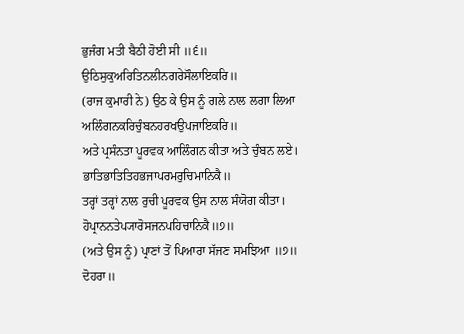ਭੁਜੰਗ ਮਤੀ ਬੈਠੀ ਹੋਈ ਸੀ ॥੬॥
ਉਠਿਸੁਕੁਅਰਿਤਿਨਲੀਨਗਰੇਸੌਲਾਇਕਰਿ॥
(ਰਾਜ ਕੁਮਾਰੀ ਨੇ) ਉਠ ਕੇ ਉਸ ਨੂੰ ਗਲੇ ਨਾਲ ਲਗਾ ਲਿਆ
ਅਲਿੰਗਨਕਰਿਚੁੰਬਨਹਰਖਉਪਜਾਇਕਰਿ॥
ਅਤੇ ਪ੍ਰਸੰਨਤਾ ਪੂਰਵਕ ਆਲਿੰਗਨ ਕੀਤਾ ਅਤੇ ਚੁੰਬਨ ਲਏ।
ਭਾਤਿਭਾਤਿਤਿਹਭਜਾਪਰਮਰੁਚਿਮਾਨਿਕੈ॥
ਤਰ੍ਹਾਂ ਤਰ੍ਹਾਂ ਨਾਲ ਰੁਚੀ ਪੂਰਵਕ ਉਸ ਨਾਲ ਸੰਯੋਗ ਕੀਤਾ।
ਹੋਪ੍ਰਾਨਨਤੇਪ੍ਯਾਰੋਸਜਨਪਹਿਚਾਨਿਕੈ॥੭॥
(ਅਤੇ ਉਸ ਨੂੰ) ਪ੍ਰਾਣਾਂ ਤੋਂ ਪਿਆਰਾ ਸੱਜਣ ਸਮਝਿਆ ॥੭॥
ਦੋਹਰਾ॥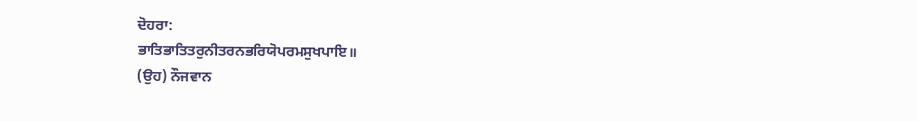ਦੋਹਰਾ:
ਭਾਤਿਭਾਤਿਤਰੁਨੀਤਰਨਭਰਿਯੋਪਰਮਸੁਖਪਾਇ॥
(ਉਹ) ਨੌਜਵਾਨ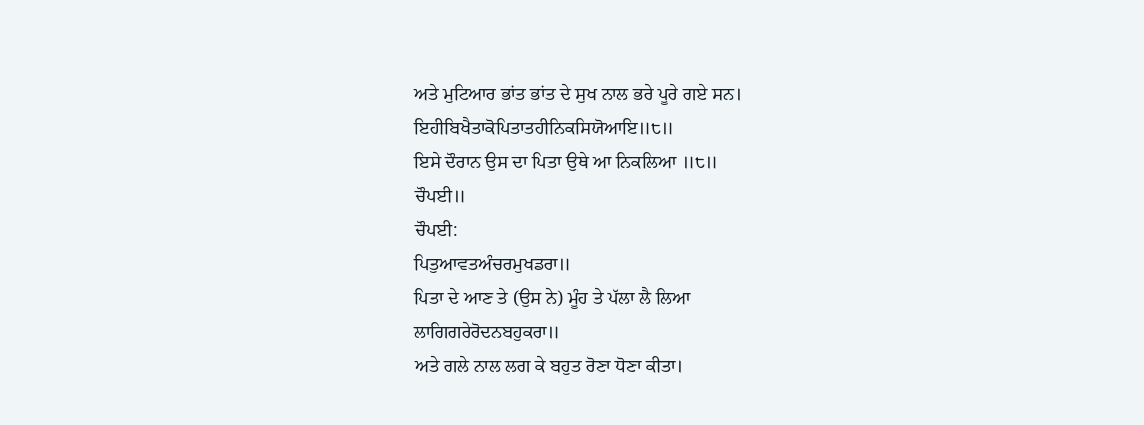ਅਤੇ ਮੁਟਿਆਰ ਭਾਂਤ ਭਾਂਤ ਦੇ ਸੁਖ ਨਾਲ ਭਰੇ ਪੂਰੇ ਗਏ ਸਨ।
ਇਹੀਬਿਖੈਤਾਕੋਪਿਤਾਤਹੀਨਿਕਸਿਯੋਆਇ॥੮॥
ਇਸੇ ਦੌਰਾਨ ਉਸ ਦਾ ਪਿਤਾ ਉਥੇ ਆ ਨਿਕਲਿਆ ॥੮॥
ਚੌਪਈ॥
ਚੌਪਈ:
ਪਿਤੁਆਵਤਅੰਚਰਮੁਖਡਰਾ॥
ਪਿਤਾ ਦੇ ਆਣ ਤੇ (ਉਸ ਨੇ) ਮੂੰਹ ਤੇ ਪੱਲਾ ਲੈ ਲਿਆ
ਲਾਗਿਗਰੇਰੋਦਨਬਹੁਕਰਾ॥
ਅਤੇ ਗਲੇ ਨਾਲ ਲਗ ਕੇ ਬਹੁਤ ਰੋਣਾ ਧੋਣਾ ਕੀਤਾ।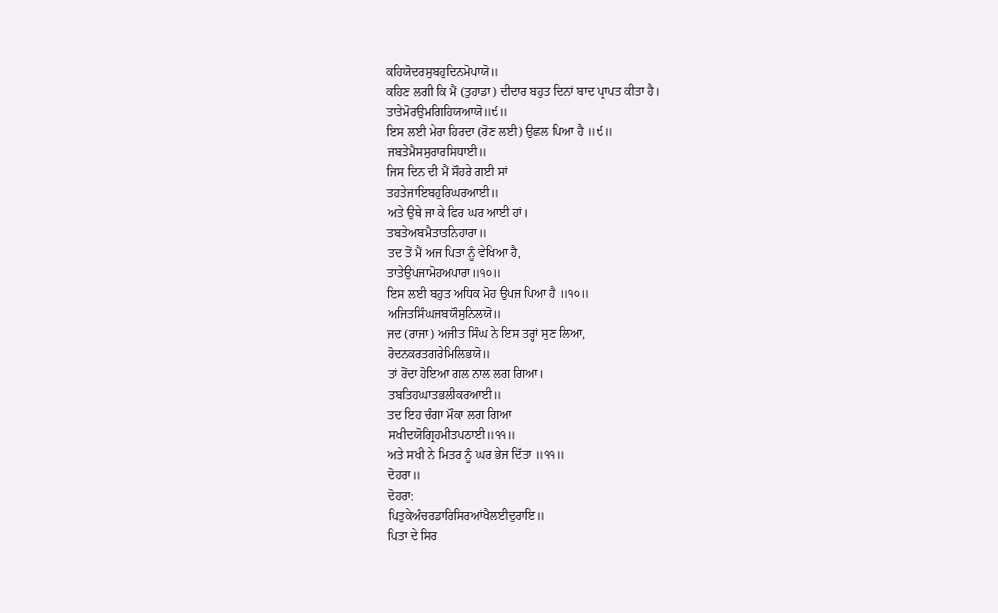ਕਹਿਯੋਦਰਸੁਬਹੁਦਿਨਮੋਪਾਯੋ॥
ਕਹਿਣ ਲਗੀ ਕਿ ਮੈਂ (ਤੁਹਾਡਾ) ਦੀਦਾਰ ਬਹੁਤ ਦਿਨਾਂ ਬਾਦ ਪ੍ਰਾਪਤ ਕੀਤਾ ਹੈ।
ਤਾਤੇਮੋਰਉਮਗਿਹਿਯਆਯੋ॥੯॥
ਇਸ ਲਈ ਮੇਰਾ ਹਿਰਦਾ (ਰੋਣ ਲਈ) ਉਛਲ ਪਿਆ ਹੈ ॥੯॥
ਜਬਤੇਮੈਸਸੁਰਾਰਸਿਧਾਈ॥
ਜਿਸ ਦਿਨ ਦੀ ਮੈਂ ਸੌਹਰੇ ਗਈ ਸਾਂ
ਤਹਤੇਜਾਇਬਹੁਰਿਘਰਆਈ॥
ਅਤੇ ਉਥੇ ਜਾ ਕੇ ਫਿਰ ਘਰ ਆਈ ਹਾਂ।
ਤਬਤੇਅਬਮੈਤਾਤਨਿਹਾਰਾ॥
ਤਦ ਤੋਂ ਮੈਂ ਅਜ ਪਿਤਾ ਨੂੰ ਵੇਖਿਆ ਹੈ,
ਤਾਤੇਉਪਜਾਮੋਹਅਪਾਰਾ॥੧੦॥
ਇਸ ਲਈ ਬਹੁਤ ਅਧਿਕ ਮੋਹ ਉਪਜ ਪਿਆ ਹੈ ॥੧੦॥
ਅਜਿਤਸਿੰਘਜਬਯੌਸੁਨਿਲਯੋ॥
ਜਦ (ਰਾਜਾ) ਅਜੀਤ ਸਿੰਘ ਨੇ ਇਸ ਤਰ੍ਹਾਂ ਸੁਣ ਲਿਆ,
ਰੋਦਨਕਰਤਗਰੇਮਿਲਿਭਯੋ॥
ਤਾਂ ਰੋਂਦਾ ਹੋਇਆ ਗਲ ਨਾਲ ਲਗ ਗਿਆ।
ਤਬਤਿਹਘਾਤਭਲੀਕਰਆਈ॥
ਤਦ ਇਹ ਚੰਗਾ ਮੌਕਾ ਲਗ ਗਿਆ
ਸਖੀਦਯੋਗ੍ਰਿਹਮੀਤਪਠਾਈ॥੧੧॥
ਅਤੇ ਸਖੀ ਨੇ ਮਿਤਰ ਨੂੰ ਘਰ ਭੇਜ ਦਿੱਤਾ ॥੧੧॥
ਦੋਹਰਾ॥
ਦੋਹਰਾ:
ਪਿਤੁਕੇਅੰਚਰਡਾਰਿਸਿਰਆਂਖੈਲਈਦੁਰਾਇ॥
ਪਿਤਾ ਦੇ ਸਿਰ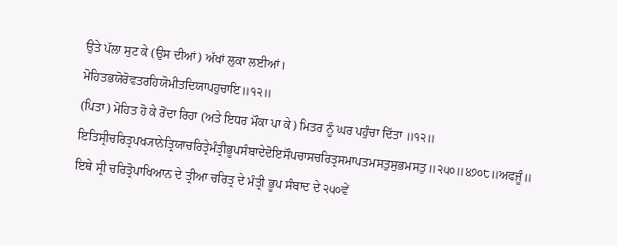ਉਤੇ ਪੱਲਾ ਸੁਟ ਕੇ (ਉਸ ਦੀਆਂ) ਅੱਖਾਂ ਲੁਕਾ ਲਈਆਂ।
ਮੋਹਿਤਭਯੋਰੋਵਤਰਹਿਯੋਮੀਤਦਿਯਾਪਹੁਚਾਇ॥੧੨॥
(ਪਿਤਾ) ਮੋਹਿਤ ਹੋ ਕੇ ਰੋਂਦਾ ਰਿਹਾ (ਅਤੇ ਇਧਰ ਮੌਕਾ ਪਾ ਕੇ) ਮਿਤਰ ਨੂੰ ਘਰ ਪਹੁੰਚਾ ਦਿੱਤਾ ॥੧੨॥
ਇਤਿਸ੍ਰੀਚਰਿਤ੍ਰਪਖ੍ਯਾਨੇਤ੍ਰਿਯਾਚਰਿਤ੍ਰੇਮੰਤ੍ਰੀਭੂਪਸੰਬਾਦੇਦੋਇਸੌਪਚਾਸਚਰਿਤ੍ਰਸਮਾਪਤਮਸਤੁਸੁਭਮਸਤੁ॥੨੫੦॥੪੭੦੮॥ਅਫਜੂੰ॥
ਇਥੇ ਸ੍ਰੀ ਚਰਿਤ੍ਰੋਪਾਖਿਆਨ ਦੇ ਤ੍ਰੀਆ ਚਰਿਤ੍ਰ ਦੇ ਮੰਤ੍ਰੀ ਭੂਪ ਸੰਬਾਦ ਦੇ ੨੫੦ਵੇਂ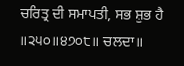ਚਰਿਤ੍ਰ ਦੀ ਸਮਾਪਤੀ, ਸਭ ਸ਼ੁਭ ਹੈ ॥੨੫੦॥੪੭੦੮॥ ਚਲਦਾ॥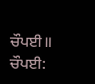ਚੌਪਈ॥
ਚੌਪਈ: